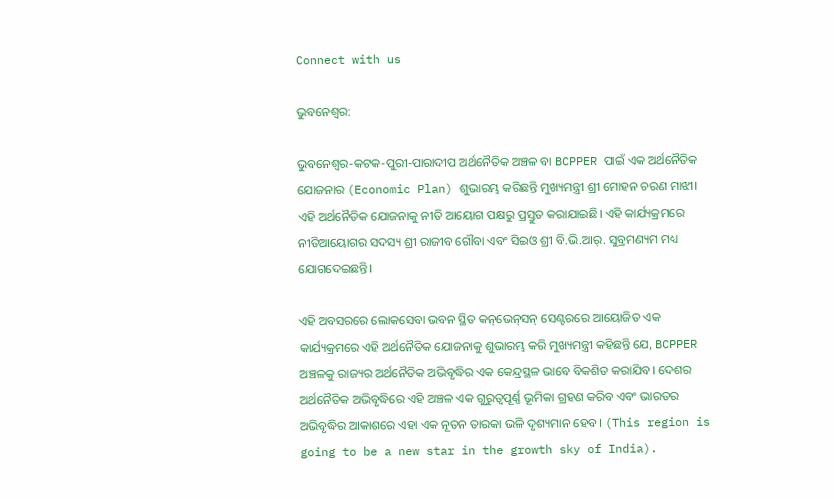Connect with us

ଭୁବନେଶ୍ବର:

ଭୁବନେଶ୍ବର-କଟକ-ପୁରୀ-ପାରାଦୀପ ଅର୍ଥନୈତିକ ଅଞ୍ଚଳ ବା BCPPER ପାଇଁ ଏକ ଅର୍ଥନୈତିକ ଯୋଜନାର (Economic Plan) ଶୁଭାରମ୍ଭ କରିଛନ୍ତି ମୁଖ୍ୟମନ୍ତ୍ରୀ ଶ୍ରୀ ମୋହନ ଚରଣ ମାଝୀ। ଏହି ଅର୍ଥନୈତିକ ଯୋଜନାକୁ ନୀତି ଆୟୋଗ ପକ୍ଷରୁ ପ୍ରସ୍ତୁତ କରାଯାଇଛି। ଏହି କାର୍ଯ୍ୟକ୍ରମରେ ନୀତିଆୟୋଗର ସଦସ୍ୟ ଶ୍ରୀ ରାଜୀବ ଗୌବା ଏବଂ ସିଇଓ ଶ୍ରୀ ବି.ଭି.ଆର୍. ସୁବ୍ରମଣ୍ୟମ ମଧ୍ୟ ଯୋଗଦେଇଛନ୍ତି।

ଏହି ଅବସରରେ ଲୋକସେବା ଭବନ ସ୍ଥିତ କନ୍‌ଭେନ୍‌ସନ୍‌ ସେଣ୍ଟରରେ ଆୟୋଜିତ ଏକ କାର୍ଯ୍ୟକ୍ରମରେ ଏହି ଅର୍ଥନୈତିକ ଯୋଜନାକୁ ଶୁଭାରମ୍ଭ କରି ମୁଖ୍ୟମନ୍ତ୍ରୀ କହିଛନ୍ତି ଯେ, BCPPER ଅଞ୍ଚଳକୁ ରାଜ୍ୟର ଅର୍ଥନୈତିକ ଅଭିବୃଦ୍ଧିର ଏକ କେନ୍ଦ୍ରସ୍ଥଳ ଭାବେ ବିକଶିତ କରାଯିବ। ଦେଶର ଅର୍ଥନୈତିକ ଅଭିବୃଦ୍ଧିରେ ଏହି ଅଞ୍ଚଳ ଏକ ଗୁରୁତ୍ବପୂର୍ଣ୍ଣ ଭୂମିକା ଗ୍ରହଣ କରିବ ଏବଂ ଭାରତର ଅଭିବୃଦ୍ଧିର ଆକାଶରେ ଏହା ଏକ ନୂତନ ତାରକା ଭଳି ଦୃଶ୍ୟମାନ ହେବ। (This region is going to be a new star in the growth sky of India).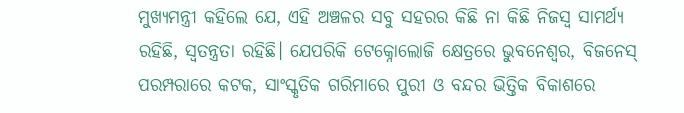ମୁଖ୍ୟମନ୍ତ୍ରୀ କହିଲେ ଯେ, ଏହି ଅଞ୍ଚଳର ସବୁ ସହରର କିଛି ନା କିଛି ନିଜସ୍ବ ସାମର୍ଥ୍ୟ ରହିଛି, ସ୍ବତନ୍ତ୍ରତା ରହିଛି। ଯେପରିକି ଟେକ୍ନୋଲୋଜି କ୍ଷେତ୍ରରେ ଭୁବନେଶ୍ବର, ବିଜନେସ୍ ପରମ୍ପରାରେ କଟକ, ସାଂସ୍କୃତିକ ଗରିମାରେ ପୁରୀ ଓ ବନ୍ଦର ଭିତ୍ତିକ ବିକାଶରେ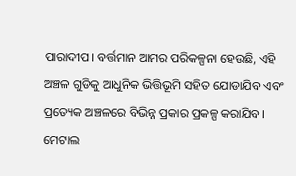ପାରାଦୀପ। ବର୍ତ୍ତମାନ ଆମର ପରିକଳ୍ପନା ହେଉଛି, ଏହି ଅଞ୍ଚଳ ଗୁଡିକୁ ଆଧୁନିକ ଭିତ୍ତିଭୂମି ସହିତ ଯୋଡାଯିବ ଏବଂ ପ୍ରତ୍ୟେକ ଅଞ୍ଚଳରେ ବିଭିନ୍ନ ପ୍ରକାର ପ୍ରକଳ୍ପ କରାଯିବ। ମେଟାଲ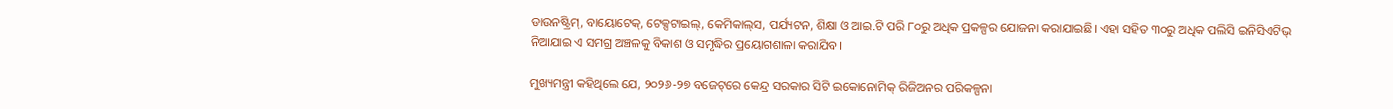ଡାଉନଷ୍ଟ୍ରିମ୍, ବାୟୋଟେକ୍, ଟେକ୍ସଟାଇଲ୍, କେମିକାଲ୍‌ସ, ପର୍ଯ୍ୟଟନ, ଶିକ୍ଷା ଓ ଆଇ.ଟି ପରି ୮୦ରୁ ଅଧିକ ପ୍ରକଳ୍ପର ଯୋଜନା କରାଯାଇଛି। ଏହା ସହିତ ୩୦ରୁ ଅଧିକ ପଲିସି ଇନିସିଏଟିଭ୍ ନିଆଯାଇ ଏ ସମଗ୍ର ଅଞ୍ଚଳକୁ ବିକାଶ ଓ ସମୃଦ୍ଧିର ପ୍ରୟୋଗଶାଳା କରାଯିବ।

ମୁଖ୍ୟମନ୍ତ୍ରୀ କହିଥିଲେ ଯେ, ୨୦୨୬-୨୭ ବଜେଟ୍‌ରେ କେନ୍ଦ୍ର ସରକାର ସିଟି ଇକୋନୋମିକ୍ ରିଜିଅନର ପରିକଳ୍ପନା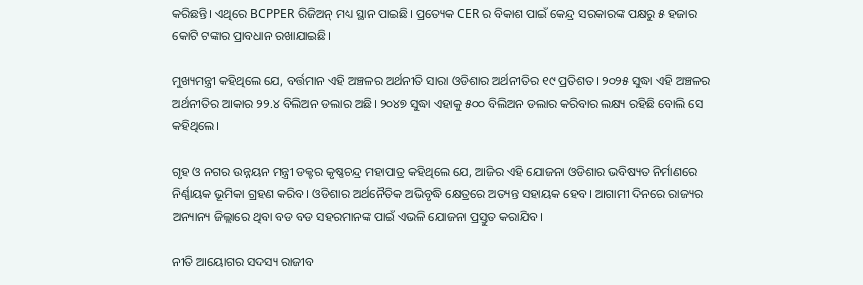କରିଛନ୍ତି। ଏଥିରେ BCPPER ରିଜିଅନ୍ ମଧ୍ୟ ସ୍ଥାନ ପାଇଛି। ପ୍ରତ୍ୟେକ CER ର ବିକାଶ ପାଇଁ କେନ୍ଦ୍ର ସରକାରଙ୍କ ପକ୍ଷରୁ ୫ ହଜାର କୋଟି ଟଙ୍କାର ପ୍ରାବଧାନ ରଖାଯାଇଛି।

ମୁଖ୍ୟମନ୍ତ୍ରୀ କହିଥିଲେ ଯେ, ବର୍ତ୍ତମାନ ଏହି ଅଞ୍ଚଳର ଅର୍ଥନୀତି ସାରା ଓଡିଶାର ଅର୍ଥନୀତିର ୧୯ ପ୍ରତିଶତ। ୨୦୨୫ ସୁଦ୍ଧା ଏହି ଅଞ୍ଚଳର ଅର୍ଥନୀତିର ଆକାର ୨୨.୪ ବିଲିଅନ ଡଲାର ଅଛି। ୨୦୪୭ ସୁଦ୍ଧା ଏହାକୁ ୫୦୦ ବିଲିଅନ ଡଲାର କରିବାର ଲକ୍ଷ୍ୟ ରହିଛି ବୋଲି ସେ କହିଥିଲେ।

ଗୃହ ଓ ନଗର ଉନ୍ନୟନ ମନ୍ତ୍ରୀ ଡକ୍ଟର କୃଷ୍ଣଚନ୍ଦ୍ର ମହାପାତ୍ର କହିଥିଲେ ଯେ, ଆଜିର ଏହି ଯୋଜନା ଓଡିଶାର ଭବିଷ୍ୟତ ନିର୍ମାଣରେ ନିର୍ଣ୍ଣାୟକ ଭୂମିକା ଗ୍ରହଣ କରିବ। ଓଡିଶାର ଅର୍ଥନୈତିକ ଅଭିବୃଦ୍ଧି କ୍ଷେତ୍ରରେ ଅତ୍ୟନ୍ତ ସହାୟକ ହେବ। ଆଗାମୀ ଦିନରେ ରାଜ୍ୟର ଅନ୍ୟାନ୍ୟ ଜିଲ୍ଲାରେ ଥିବା ବଡ ବଡ ସହରମାନଙ୍କ ପାଇଁ ଏଭଳି ଯୋଜନା ପ୍ରସ୍ତୁତ କରାଯିବ।

ନୀତି ଆୟୋଗର ସଦସ୍ୟ ରାଜୀବ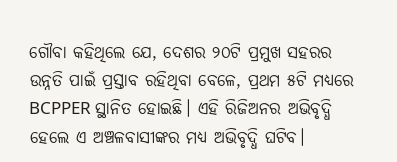ଗୌବା କହିଥିଲେ ଯେ, ଦେଶର ୨୦ଟି ପ୍ରମୁଖ ସହରର ଉନ୍ନତି ପାଇଁ ପ୍ରସ୍ତାବ ରହିଥିବା ବେଳେ, ପ୍ରଥମ ୫ଟି ମଧ୍ୟରେ BCPPER ସ୍ଥାନିତ ହୋଇଛି। ଏହି ରିଜିଅନର ଅଭିବୃଦ୍ଧି ହେଲେ ଏ ଅଞ୍ଚଳବାସୀଙ୍କର ମଧ୍ୟ ଅଭିବୃଦ୍ଧି ଘଟିବ।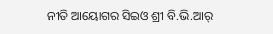ନୀତି ଆୟୋଗର ସିଇଓ ଶ୍ରୀ ବି.ଭି.ଆର୍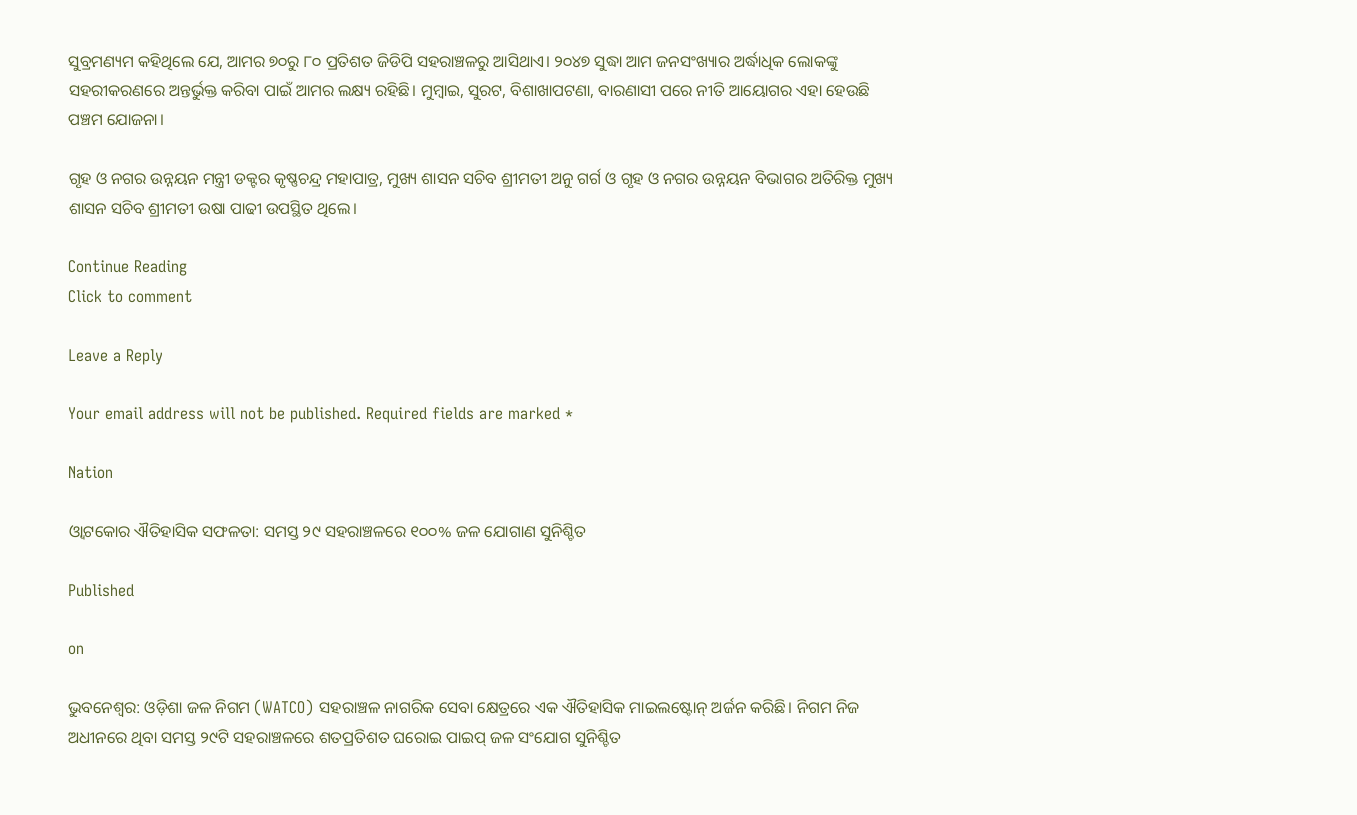ସୁବ୍ରମଣ୍ୟମ କହିଥିଲେ ଯେ, ଆମର ୭୦ରୁ ୮୦ ପ୍ରତିଶତ ଜିଡିପି ସହରାଞ୍ଚଳରୁ ଆସିଥାଏ। ୨୦୪୭ ସୁଦ୍ଧା ଆମ ଜନସଂଖ୍ୟାର ଅର୍ଦ୍ଧାଧିକ ଲୋକଙ୍କୁ ସହରୀକରଣରେ ଅନ୍ତର୍ଭୁକ୍ତ କରିବା ପାଇଁ ଆମର ଲକ୍ଷ୍ୟ ରହିଛି। ମୁମ୍ବାଇ, ସୁରଟ, ବିଶାଖାପଟଣା, ବାରଣାସୀ ପରେ ନୀତି ଆୟୋଗର ଏହା ହେଉଛି ପଞ୍ଚମ ଯୋଜନା।

ଗୃହ ଓ ନଗର ଉନ୍ନୟନ ମନ୍ତ୍ରୀ ଡକ୍ଟର କୃଷ୍ଣଚନ୍ଦ୍ର ମହାପାତ୍ର, ମୁଖ୍ୟ ଶାସନ ସଚିବ ଶ୍ରୀମତୀ ଅନୁ ଗର୍ଗ ଓ ଗୃହ ଓ ନଗର ଉନ୍ନୟନ ବିଭାଗର ଅତିରିକ୍ତ ମୁଖ୍ୟ ଶାସନ ସଚିବ ଶ୍ରୀମତୀ ଉଷା ପାଢୀ ଉପସ୍ଥିତ ଥିଲେ।

Continue Reading
Click to comment

Leave a Reply

Your email address will not be published. Required fields are marked *

Nation

ଓ୍ବାଟକୋର ଐତିହାସିକ ସଫଳତା: ସମସ୍ତ ୨୯ ସହରାଞ୍ଚଳରେ ୧୦୦% ଜଳ ଯୋଗାଣ ସୁନିଶ୍ଚିତ

Published

on

ଭୁବନେଶ୍ୱର: ଓଡ଼ିଶା ଜଳ ନିଗମ (WATCO) ସହରାଞ୍ଚଳ ନାଗରିକ ସେବା କ୍ଷେତ୍ରରେ ଏକ ଐତିହାସିକ ମାଇଲଷ୍ଟୋନ୍ ଅର୍ଜନ କରିଛି। ନିଗମ ନିଜ ଅଧୀନରେ ଥିବା ସମସ୍ତ ୨୯ଟି ସହରାଞ୍ଚଳରେ ଶତପ୍ରତିଶତ ଘରୋଇ ପାଇପ୍ ଜଳ ସଂଯୋଗ ସୁନିଶ୍ଚିତ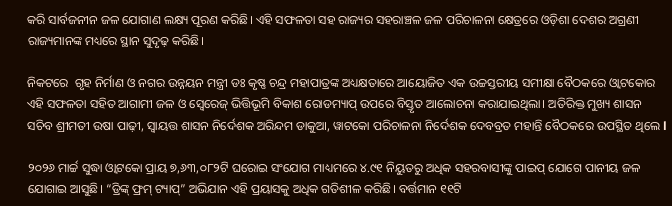କରି ସାର୍ବଜନୀନ ଜଳ ଯୋଗାଣ ଲକ୍ଷ୍ୟ ପୂରଣ କରିଛି। ଏହି ସଫଳତା ସହ ରାଜ୍ୟର ସହରାଞ୍ଚଳ ଜଳ ପରିଚାଳନା କ୍ଷେତ୍ରରେ ଓଡ଼ିଶା ଦେଶର ଅଗ୍ରଣୀ ରାଜ୍ୟମାନଙ୍କ ମଧ୍ୟରେ ସ୍ଥାନ ସୁଦୃଢ଼ କରିଛି।

ନିକଟରେ  ଗୃହ ନିର୍ମାଣ ଓ ନଗର ଉନ୍ନୟନ ମନ୍ତ୍ରୀ ଡଃ କୃଷ୍ଣ ଚନ୍ଦ୍ର ମହାପାତ୍ରଙ୍କ ଅଧ୍ୟକ୍ଷତାରେ ଆୟୋଜିତ ଏକ ଉଚ୍ଚସ୍ତରୀୟ ସମୀକ୍ଷା ବୈଠକରେ ଓ୍ବାଟକୋର ଏହି ସଫଳତା ସହିତ ଆଗାମୀ ଜଳ ଓ ସ୍ୱେରେଜ୍ ଭିତ୍ତିଭୂମି ବିକାଶ ରୋଡମ୍ୟାପ୍ ଉପରେ ବିସ୍ତୃତ ଆଲୋଚନା କରାଯାଇଥିଲା। ଅତିରିକ୍ତ ମୁଖ୍ୟ ଶାସନ ସଚିବ ଶ୍ରୀମତୀ ଉଷା ପାଢ଼ୀ, ସ୍ୱାୟତ୍ତ ଶାସନ ନିର୍ଦେଶକ ଅରିନ୍ଦମ ଡାକୁଆ, ୱାଟକୋ ପରିଚାଳନା ନିର୍ଦେଶକ ଦେବବ୍ରତ ମହାନ୍ତି ବୈଠକରେ ଉପସ୍ଥିତ ଥିଲେ l

୨୦୨୬ ମାର୍ଚ୍ଚ ସୁଦ୍ଧା ଓ୍ବାଟକୋ ପ୍ରାୟ ୭,୬୩,୦୮୨ଟି ଘରୋଇ ସଂଯୋଗ ମାଧ୍ୟମରେ ୪.୯୧ ନିୟୁତରୁ ଅଧିକ ସହରବାସୀଙ୍କୁ ପାଇପ୍ ଯୋଗେ ପାନୀୟ ଜଳ ଯୋଗାଇ ଆସୁଛି। “ଡ୍ରିଙ୍କ୍ ଫ୍ରମ୍ ଟ୍ୟାପ୍” ଅଭିଯାନ ଏହି ପ୍ରୟାସକୁ ଅଧିକ ଗତିଶୀଳ କରିଛି। ବର୍ତ୍ତମାନ ୧୧ଟି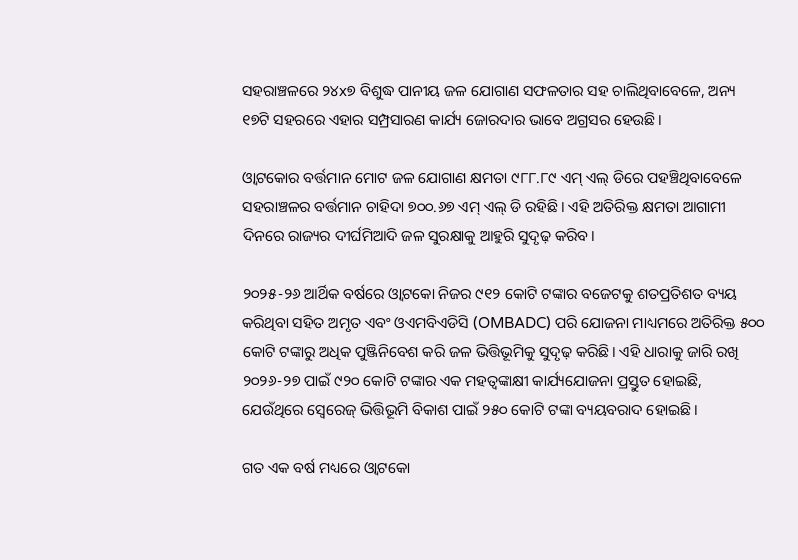ସହରାଞ୍ଚଳରେ ୨୪x୭ ବିଶୁଦ୍ଧ ପାନୀୟ ଜଳ ଯୋଗାଣ ସଫଳତାର ସହ ଚାଲିଥିବାବେଳେ, ଅନ୍ୟ ୧୭ଟି ସହରରେ ଏହାର ସମ୍ପ୍ରସାରଣ କାର୍ଯ୍ୟ ଜୋରଦାର ଭାବେ ଅଗ୍ରସର ହେଉଛି।

ଓ୍ବାଟକୋର ବର୍ତ୍ତମାନ ମୋଟ ଜଳ ଯୋଗାଣ କ୍ଷମତା ୯୮୮.୮୯ ଏମ୍ ଏଲ୍ ଡିରେ ପହଞ୍ଚିଥିବାବେଳେ ସହରାଞ୍ଚଳର ବର୍ତ୍ତମାନ ଚାହିଦା ୭୦୦.୬୭ ଏମ୍ ଏଲ୍ ଡି ରହିଛି। ଏହି ଅତିରିକ୍ତ କ୍ଷମତା ଆଗାମୀ ଦିନରେ ରାଜ୍ୟର ଦୀର୍ଘମିଆଦି ଜଳ ସୁରକ୍ଷାକୁ ଆହୁରି ସୁଦୃଢ଼ କରିବ।

୨୦୨୫-୨୬ ଆର୍ଥିକ ବର୍ଷରେ ଓ୍ବାଟକୋ ନିଜର ୯୧୨ କୋଟି ଟଙ୍କାର ବଜେଟକୁ ଶତପ୍ରତିଶତ ବ୍ୟୟ କରିଥିବା ସହିତ ଅମୃତ ଏବଂ ଓଏମବିଏଡିସି (OMBADC) ପରି ଯୋଜନା ମାଧ୍ୟମରେ ଅତିରିକ୍ତ ୫୦୦ କୋଟି ଟଙ୍କାରୁ ଅଧିକ ପୁଞ୍ଜିନିବେଶ କରି ଜଳ ଭିତ୍ତିଭୂମିକୁ ସୁଦୃଢ଼ କରିଛି। ଏହି ଧାରାକୁ ଜାରି ରଖି ୨୦୨୬-୨୭ ପାଇଁ ୯୨୦ କୋଟି ଟଙ୍କାର ଏକ ମହତ୍ବଙ୍କାକ୍ଷୀ କାର୍ଯ୍ୟଯୋଜନା ପ୍ରସ୍ତୁତ ହୋଇଛି, ଯେଉଁଥିରେ ସ୍ୱେରେଜ୍ ଭିତ୍ତିଭୂମି ବିକାଶ ପାଇଁ ୨୫୦ କୋଟି ଟଙ୍କା ବ୍ୟୟବରାଦ ହୋଇଛି।

ଗତ ଏକ ବର୍ଷ ମଧ୍ୟରେ ଓ୍ବାଟକୋ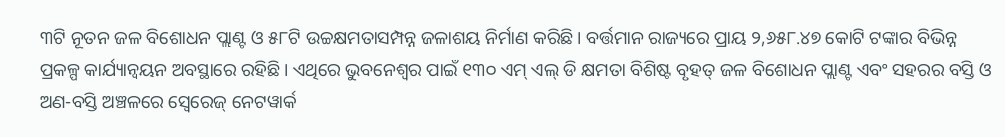୩ଟି ନୂତନ ଜଳ ବିଶୋଧନ ପ୍ଲାଣ୍ଟ ଓ ୫୮ଟି ଉଚ୍ଚକ୍ଷମତାସମ୍ପନ୍ନ ଜଳାଶୟ ନିର୍ମାଣ କରିଛି। ବର୍ତ୍ତମାନ ରାଜ୍ୟରେ ପ୍ରାୟ ୨,୬୫୮.୪୭ କୋଟି ଟଙ୍କାର ବିଭିନ୍ନ ପ୍ରକଳ୍ପ କାର୍ଯ୍ୟାନ୍ବୟନ ଅବସ୍ଥାରେ ରହିଛି। ଏଥିରେ ଭୁବନେଶ୍ୱର ପାଇଁ ୧୩୦ ଏମ୍ ଏଲ୍ ଡି କ୍ଷମତା ବିଶିଷ୍ଟ ବୃହତ୍ ଜଳ ବିଶୋଧନ ପ୍ଲାଣ୍ଟ ଏବଂ ସହରର ବସ୍ତି ଓ ଅଣ-ବସ୍ତି ଅଞ୍ଚଳରେ ସ୍ୱେରେଜ୍ ନେଟୱାର୍କ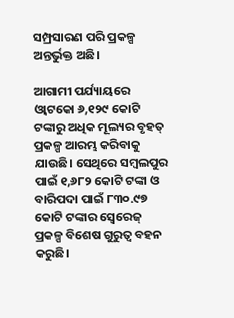ସମ୍ପ୍ରସାରଣ ପରି ପ୍ରକଳ୍ପ ଅନ୍ତର୍ଭୁକ୍ତ ଅଛି।

ଆଗାମୀ ପର୍ଯ୍ୟାୟରେ ଓ୍ବାଟକୋ ୬,୧୨୯ କୋଟି ଟଙ୍କାରୁ ଅଧିକ ମୂଲ୍ୟର ବୃହତ୍ ପ୍ରକଳ୍ପ ଆରମ୍ଭ କରିବାକୁ ଯାଉଛି। ସେଥିରେ ସମ୍ବଲପୁର ପାଇଁ ୧,୬୮୨ କୋଟି ଟଙ୍କା ଓ ବାରିପଦା ପାଇଁ ୮୩୦.୯୭ କୋଟି ଟଙ୍କାର ସ୍ୱେରେଜ୍ ପ୍ରକଳ୍ପ ବିଶେଷ ଗୁରୁତ୍ୱ ବହନ କରୁଛି।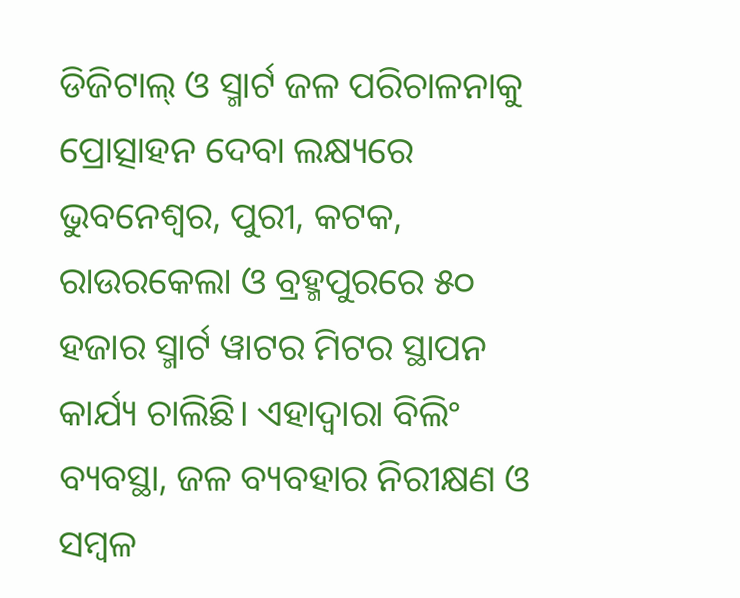ଡିଜିଟାଲ୍ ଓ ସ୍ମାର୍ଟ ଜଳ ପରିଚାଳନାକୁ ପ୍ରୋତ୍ସାହନ ଦେବା ଲକ୍ଷ୍ୟରେ ଭୁବନେଶ୍ୱର, ପୁରୀ, କଟକ, ରାଉରକେଲା ଓ ବ୍ରହ୍ମପୁରରେ ୫୦ ହଜାର ସ୍ମାର୍ଟ ୱାଟର ମିଟର ସ୍ଥାପନ କାର୍ଯ୍ୟ ଚାଲିଛି। ଏହାଦ୍ୱାରା ବିଲିଂ ବ୍ୟବସ୍ଥା, ଜଳ ବ୍ୟବହାର ନିରୀକ୍ଷଣ ଓ ସମ୍ବଳ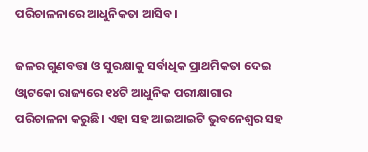ପରିଚାଳନାରେ ଆଧୁନିକତା ଆସିବ।

ଜଳର ଗୁଣବତ୍ତା ଓ ସୁରକ୍ଷାକୁ ସର୍ବାଧିକ ପ୍ରାଥମିକତା ଦେଇ ଓ୍ବାଟକୋ ରାଜ୍ୟରେ ୧୪ଟି ଆଧୁନିକ ପରୀକ୍ଷାଗାର ପରିଚାଳନା କରୁଛି। ଏହା ସହ ଆଇଆଇଟି ଭୁବନେଶ୍ୱର ସହ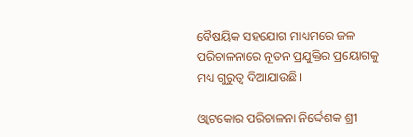ବୈଷୟିକ ସହଯୋଗ ମାଧ୍ୟମରେ ଜଳ ପରିଚାଳନାରେ ନୂତନ ପ୍ରଯୁକ୍ତିର ପ୍ରୟୋଗକୁ ମଧ୍ୟ ଗୁରୁତ୍ୱ ଦିଆଯାଉଛି।

ଓ୍ବାଟକୋର ପରିଚାଳନା ନିର୍ଦ୍ଦେଶକ ଶ୍ରୀ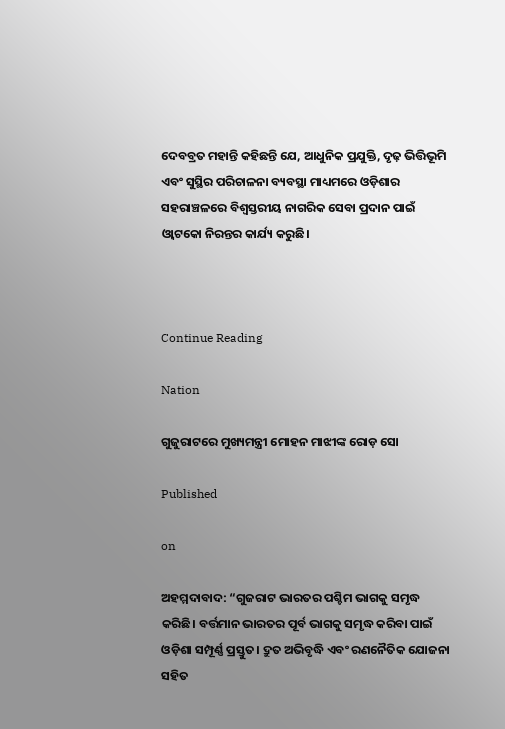ଦେବବ୍ରତ ମହାନ୍ତି କହିଛନ୍ତି ଯେ, ଆଧୁନିକ ପ୍ରଯୁକ୍ତି, ଦୃଢ଼ ଭିତ୍ତିଭୂମି ଏବଂ ସୁସ୍ଥିର ପରିଚାଳନା ବ୍ୟବସ୍ଥା ମାଧ୍ୟମରେ ଓଡ଼ିଶାର ସହରାଞ୍ଚଳରେ ବିଶ୍ୱସ୍ତରୀୟ ନାଗରିକ ସେବା ପ୍ରଦାନ ପାଇଁ ଓ୍ବାଟକୋ ନିରନ୍ତର କାର୍ଯ୍ୟ କରୁଛି।



Continue Reading

Nation

ଗୁଜୁରାଟରେ ମୁଖ୍ୟମନ୍ତ୍ରୀ ମୋହନ ମାଝୀଙ୍କ ରୋଡ଼ ସୋ

Published

on

ଅହମ୍ମଦାବାଦ: “ଗୁଜରାଟ ଭାରତର ପଶ୍ଚିମ ଭାଗକୁ ସମୃଦ୍ଧ କରିଛି। ବର୍ତ୍ତମାନ ଭାରତର ପୂର୍ବ ଭାଗକୁ ସମୃଦ୍ଧ କରିବା ପାଇଁ ଓଡ଼ିଶା ସମ୍ପୂର୍ଣ୍ଣ ପ୍ରସ୍ତୁତ। ଦ୍ରୁତ ଅଭିବୃଦ୍ଧି ଏବଂ ରଣନୈତିକ ଯୋଜନା ସହିତ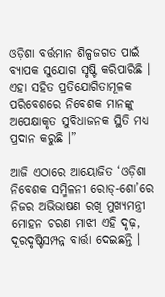ଓଡ଼ିଶା ବର୍ତ୍ତମାନ ଶିଳ୍ପଜଗତ ପାଇଁ ବ୍ୟାପକ ସୁଯୋଗ ସୃଷ୍ଟି କରିପାରିଛି । ଏହା ସହିତ ପ୍ରତିଯୋଗିତାମୂଳକ ପରିବେଶରେ ନିବେଶକ ମାନଙ୍କୁ ଅପେକ୍ଷାକୃତ ସୁବିଧାଜନକ ସ୍ଥିତି ମଧ୍ୟ ପ୍ରଦାନ କରୁଛି ।”

ଆଜି ଏଠାରେ ଆୟୋଜିତ ‘ଓଡ଼ିଶା ନିବେଶକ ସମ୍ମିଳନୀ ରୋଡ୍-ଶୋ’ରେ ନିଜର ଅଭିଭାଷଣ ରଖି ମୁଖ୍ୟମନ୍ତ୍ରୀ ମୋହନ ଚରଣ ମାଝୀ ଏହି ଦୃଢ଼, ଦୂରଦୃଷ୍ଟିସମ୍ପନ୍ନ ବାର୍ତ୍ତା ଦେଇଛନ୍ତି ।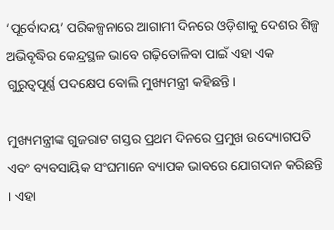‘ପୂର୍ବୋଦୟ’ ପରିକଳ୍ପନାରେ ଆଗାମୀ ଦିନରେ ଓଡ଼ିଶାକୁ ଦେଶର ଶିଳ୍ପ ଅଭିବୃଦ୍ଧିର କେନ୍ଦ୍ରସ୍ଥଳ ଭାବେ ଗଢ଼ିତୋଳିବା ପାଇଁ ଏହା ଏକ ଗୁରୁତ୍ୱପୂର୍ଣ୍ଣ ପଦକ୍ଷେପ ବୋଲି ମୁଖ୍ୟମନ୍ତ୍ରୀ କହିଛନ୍ତି।

ମୁଖ୍ୟମନ୍ତ୍ରୀଙ୍କ ଗୁଜରାଟ ଗସ୍ତର ପ୍ରଥମ ଦିନରେ ପ୍ରମୁଖ ଉଦ୍ୟୋଗପତି ଏବଂ ବ୍ୟବସାୟିକ ସଂଘମାନେ ବ୍ୟାପକ ଭାବରେ ଯୋଗଦାନ କରିଛନ୍ତି । ଏହା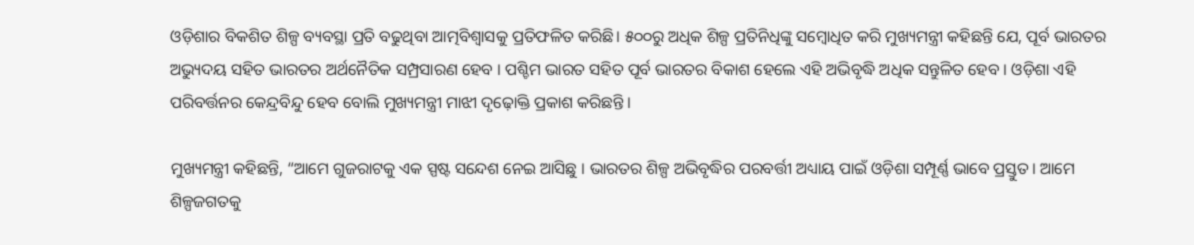ଓଡ଼ିଶାର ବିକଶିତ ଶିଳ୍ପ ବ୍ୟବସ୍ଥା ପ୍ରତି ବଢୁଥିବା ଆତ୍ମବିଶ୍ୱାସକୁ ପ୍ରତିଫଳିତ କରିଛି। ୫୦୦ରୁ ଅଧିକ ଶିଳ୍ପ ପ୍ରତିନିଧିଙ୍କୁ ସମ୍ବୋଧିତ କରି ମୁଖ୍ୟମନ୍ତ୍ରୀ କହିଛନ୍ତି ଯେ, ପୂର୍ବ ଭାରତର ଅଭ୍ୟୁଦୟ ସହିତ ଭାରତର ଅର୍ଥନୈତିକ ସମ୍ପ୍ରସାରଣ ହେବ । ପଶ୍ଚିମ ଭାରତ ସହିତ ପୂର୍ବ ଭାରତର ବିକାଶ ହେଲେ ଏହି ଅଭିବୃଦ୍ଧି ଅଧିକ ସନ୍ତୁଳିତ ହେବ । ଓଡ଼ିଶା ଏହି ପରିବର୍ତ୍ତନର କେନ୍ଦ୍ରବିନ୍ଦୁ ହେବ ବୋଲି ମୁଖ୍ୟମନ୍ତ୍ରୀ ମାଝୀ ଦୃଢ଼ୋକ୍ତି ପ୍ରକାଶ କରିଛନ୍ତି ।

ମୁଖ୍ୟମନ୍ତ୍ରୀ କହିଛନ୍ତି, “ଆମେ ଗୁଜରାଟକୁ ଏକ ସ୍ପଷ୍ଟ ସନ୍ଦେଶ ନେଇ ଆସିଛୁ । ଭାରତର ଶିଳ୍ପ ଅଭିବୃଦ୍ଧିର ପରବର୍ତ୍ତୀ ଅଧ୍ୟାୟ ପାଇଁ ଓଡ଼ିଶା ସମ୍ପୂର୍ଣ୍ଣ ଭାବେ ପ୍ରସ୍ତୁତ। ଆମେ ଶିଳ୍ପଜଗତକୁ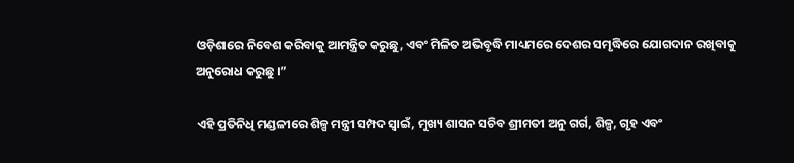ଓଡ଼ିଶାରେ ନିବେଶ କରିବାକୁ ଆମନ୍ତ୍ରିତ କରୁଛୁ, ଏବଂ ମିଳିତ ଅଭିବୃଦ୍ଧି ମାଧ୍ୟମରେ ଦେଶର ସମୃଦ୍ଧିରେ ଯୋଗଦାନ ରଖିବାକୁ ଅନୁରୋଧ କରୁଛୁ ।”

ଏହି ପ୍ରତିନିଧି ମଣ୍ଡଳୀରେ ଶିଳ୍ପ ମନ୍ତ୍ରୀ ସମ୍ପଦ ସ୍ୱାଇଁ, ମୁଖ୍ୟ ଶାସନ ସଚିବ ଶ୍ରୀମତୀ ଅନୁ ଗର୍ଗ, ଶିଳ୍ପ, ଗୃହ ଏବଂ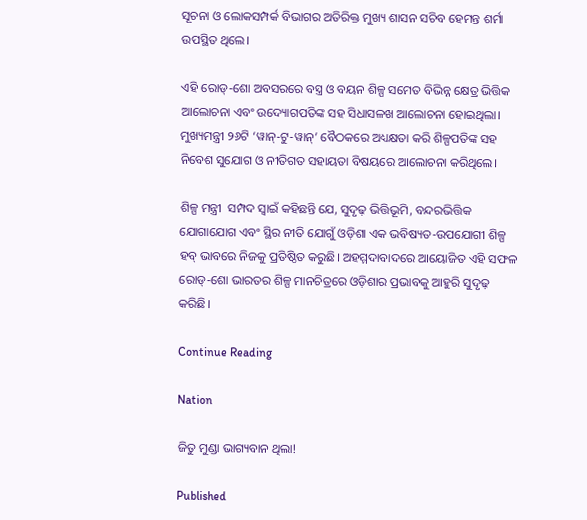ସୂଚନା ଓ ଲୋକସମ୍ପର୍କ ବିଭାଗର ଅତିରିକ୍ତ ମୁଖ୍ୟ ଶାସନ ସଚିବ ହେମନ୍ତ ଶର୍ମା ଉପସ୍ଥିତ ଥିଲେ।

ଏହି ରୋଡ୍-ଶୋ ଅବସରରେ ବସ୍ତ୍ର ଓ ବୟନ ଶିଳ୍ପ ସମେତ ବିଭିନ୍ନ କ୍ଷେତ୍ର ଭିତ୍ତିକ ଆଲୋଚନା ଏବଂ ଉଦ୍ୟୋଗପତିଙ୍କ ସହ ସିଧାସଳଖ ଆଲୋଚନା ହୋଇଥିଲା। ମୁଖ୍ୟମନ୍ତ୍ରୀ ୨୬ଟି ‘ୱାନ୍-ଟୁ-ୱାନ୍’ ବୈଠକରେ ଅଧ୍ୟକ୍ଷତା କରି ଶିଳ୍ପପତିଙ୍କ ସହ ନିବେଶ ସୁଯୋଗ ଓ ନୀତିଗତ ସହାୟତା ବିଷୟରେ ଆଲୋଚନା କରିଥିଲେ।

ଶିଳ୍ପ ମନ୍ତ୍ରୀ  ସମ୍ପଦ ସ୍ୱାଇଁ କହିଛନ୍ତି ଯେ, ସୁଦୃଢ଼ ଭିତ୍ତିଭୂମି, ବନ୍ଦରଭିତ୍ତିକ ଯୋଗାଯୋଗ ଏବଂ ସ୍ଥିର ନୀତି ଯୋଗୁଁ ଓଡ଼ିଶା ଏକ ଭବିଷ୍ୟତ-ଉପଯୋଗୀ ଶିଳ୍ପ ହବ୍ ଭାବରେ ନିଜକୁ ପ୍ରତିଷ୍ଠିତ କରୁଛି। ଅହମ୍ମଦାବାଦରେ ଆୟୋଜିତ ଏହି ସଫଳ ରୋଡ୍-ଶୋ ଭାରତର ଶିଳ୍ପ ମାନଚିତ୍ରରେ ଓଡ଼ିଶାର ପ୍ରଭାବକୁ ଆହୁରି ସୁଦୃଢ଼ କରିଛି।

Continue Reading

Nation

ଜିତୁ ମୁଣ୍ଡା ଭାଗ୍ୟବାନ ଥିଲା!

Published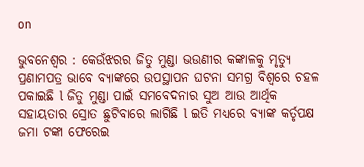on

ଭୁବନେଶ୍ୱର : କେଉଁଝରର ଜିତୁ ମୁଣ୍ଡା ଭଉଣୀର କଙ୍କାଳକୁ ମୃତ୍ୟୁ ପ୍ରଣାମପତ୍ର ଭାବେ ବ୍ୟାଙ୍କରେ ଉପସ୍ଥାପନ ଘଟନା ସମଗ୍ର ବିଶ୍ୱରେ ଚହଳ ପକାଇଛି l ଜିତୁ ମୁଣ୍ଡା ପାଇଁ ସମବେଦନାର ସୁଅ ଆଉ ଆର୍ଥିକ ସହାୟତାର ସ୍ରୋତ ଛୁଟିବାରେ ଲାଗିଛି l ଇତି ମଧ୍ୟରେ ବ୍ୟାଙ୍କ କର୍ତୃପକ୍ଷ ଜମା ଟଙ୍କା ଫେରେଇ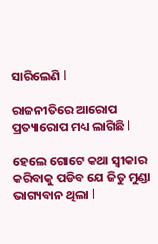ସାରିଲେଣି l

ରାଜନୀତିରେ ଆରୋପ ପ୍ରତ୍ୟାରୋପ ମଧ୍ୟ ଲାଗିଛି l

ହେଲେ ଗୋଟେ କଥା ସ୍ୱୀକାର କରିବାକୁ ପଡିବ ଯେ ଜିତୁ ମୁଣ୍ଡା ଭାଗ୍ୟବାନ ଥିଲା l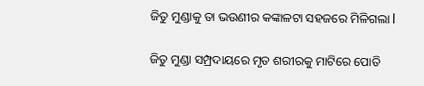ଜିତୁ ମୁଣ୍ଡାକୁ ତା ଭଉଣୀର କଙ୍କାଳଟା ସହଜରେ ମିଳିଗଲା l

ଜିତୁ ମୁଣ୍ଡା ସମ୍ପ୍ରଦାୟରେ ମୃତ ଶରୀରକୁ ମାଟିରେ ପୋତି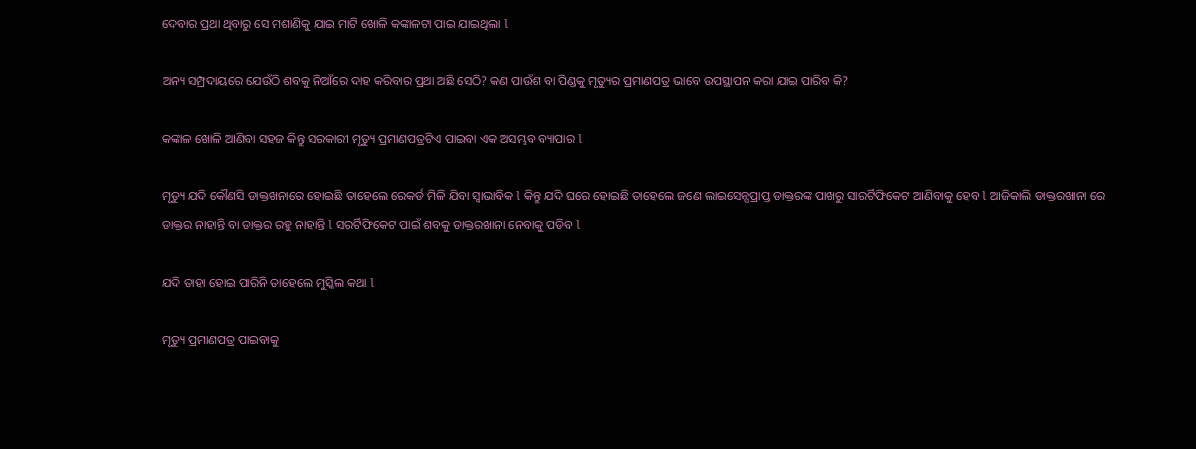ଦେବାର ପ୍ରଥା ଥିବାରୁ ସେ ମଶାଣିକୁ ଯାଇ ମାଟି ଖୋଳି କଙ୍କାଳଟା ପାଇ ଯାଇଥିଲା l

ଅନ୍ୟ ସମ୍ପ୍ରଦାୟରେ ଯେଉଁଠି ଶବକୁ ନିଆଁରେ ଦାହ କରିବାର ପ୍ରଥା ଅଛି ସେଠି? କଣ ପାଉଁଶ ବା ପିଣ୍ଡକୁ ମୃତ୍ୟୁର ପ୍ରମାଣପତ୍ର ଭାବେ ଉପସ୍ଥାପନ କରା ଯାଇ ପାରିବ କି?

କଙ୍କାଳ ଖୋଳି ଆଣିବା ସହଜ କିନ୍ତୁ ସରକାରୀ ମୃତ୍ୟୁ ପ୍ରମାଣପତ୍ରଟିଏ ପାଇବା ଏକ ଅସମ୍ଭବ ବ୍ୟାପାର l

ମୃତ୍ୟୁ ଯଦି କୌଣସି ଡାକ୍ତଖନାରେ ହୋଇଛି ତାହେଲେ ରେକର୍ଡ ମିଳି ଯିବା ସ୍ୱାଭାବିକ l କିନ୍ତୁ ଯଦି ଘରେ ହୋଇଛି ତାହେଲେ ଜଣେ ଲାଇସେନ୍ସପ୍ରାପ୍ତ ଡାକ୍ତରଙ୍କ ପାଖରୁ ସାରର୍ଟିଫିକେଟ ଆଣିବାକୁ ହେବ l ଆଜିକାଲି ଡାକ୍ତରଖାନା ରେ ଡାକ୍ତର ନାହାନ୍ତି ବା ଡାକ୍ତର ରହୁ ନାହାନ୍ତି l ସରର୍ଟିଫିକେଟ ପାଇଁ ଶବକୁ ଡାକ୍ତରଖାନା ନେବାକୁ ପଡିବ l

ଯଦି ତାହା ହୋଇ ପାରିନି ତାହେଲେ ମୁସ୍କିଲ କଥା l

ମୃତ୍ୟୁ ପ୍ରମାଣପତ୍ର ପାଇବାକୁ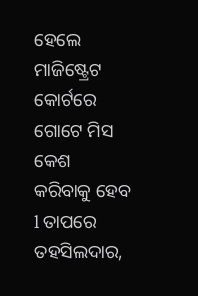ହେଲେ ମାଜିଷ୍ଟ୍ରେଟ କୋର୍ଟରେ ଗୋଟେ ମିସ କେଶ କରିବାକୁ ହେବ l ତାପରେ ତହସିଲଦାର,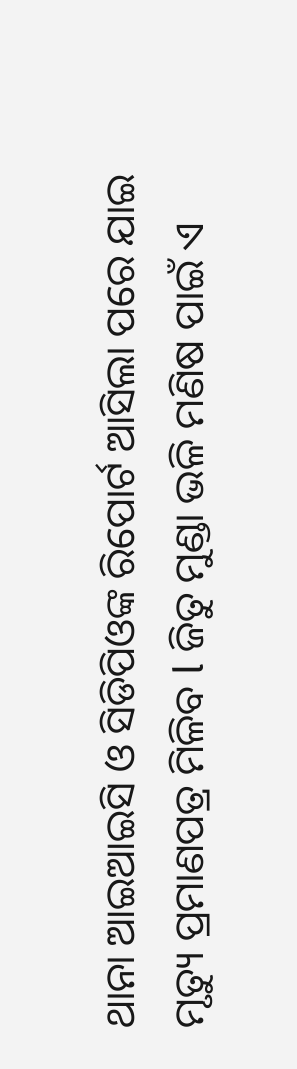ଥାନା ଆଇଆଇସି ଓ ସିଡିପିଓଙ୍କ ରିପୋର୍ଟ ଆସିଲା ପରେ ଯାଇ ମୃତ୍ୟୁ ପ୍ରମାଣପତ୍ର ମିଳିବ l ଜିତୁ ମୁଣ୍ଡା ଭଳି ମଣିଷ ପାଇଁ ଏ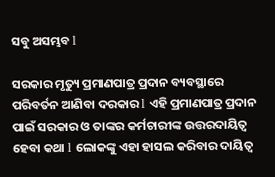ସବୁ ଅସମ୍ଭବ l

ସରକାର ମୃତ୍ୟୁ ପ୍ରମାଣପାତ୍ର ପ୍ରଦାନ ବ୍ୟବସ୍ଥାରେ ପରିବର୍ତନ ଆଣିବା ଦରକାର l ଏହି ପ୍ରମାଣପାତ୍ର ପ୍ରଦାନ ପାଇଁ ସରକାର ଓ ତାଙ୍କର କର୍ମଚାରୀଙ୍କ ଉତ୍ତରଦାୟିତ୍ୱ ହେବା କଥା l ଲୋକଙ୍କୁ ଏହା ହାସଲ କରିବାର ଦାୟିତ୍ୱ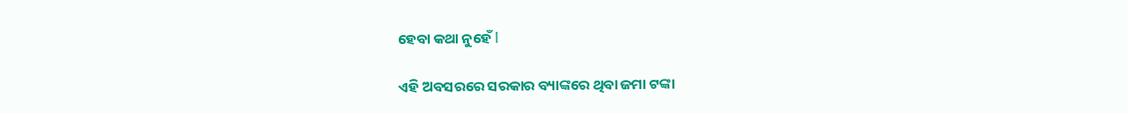ହେବା କଥା ନୁହେଁ l

ଏହି ଅବସରରେ ସରକାର ବ୍ୟାଙ୍କରେ ଥିବା ଜମା ଟଙ୍କା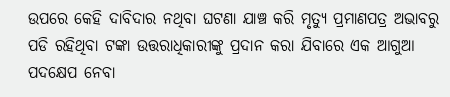ଉପରେ କେହି ଦାବିଦାର ନଥିବା ଘଟଣା ଯାଞ୍ଚ କରି ମୃତ୍ୟୁ ପ୍ରମାଣପତ୍ର ଅଭାବରୁ ପଡି ରହିଥିବା ଟଙ୍କା ଉତ୍ତରାଧିକାରୀଙ୍କୁ ପ୍ରଦାନ କରା ଯିବାରେ ଏକ ଆଗୁଆ ପଦକ୍ଷେପ ନେବା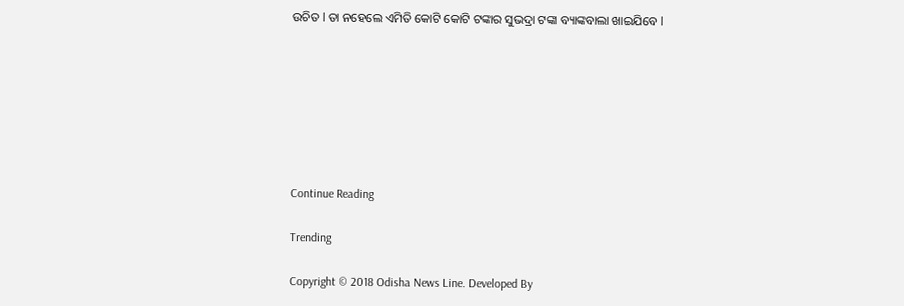ଉଚିତ l ତା ନହେଲେ ଏମିତି କୋଟି କୋଟି ଟଙ୍କାର ସୁଭଦ୍ରା ଟଙ୍କା ବ୍ୟାଙ୍କବାଲା ଖାଇଯିବେ l







Continue Reading

Trending

Copyright © 2018 Odisha News Line. Developed By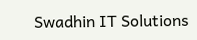Swadhin IT Solutions